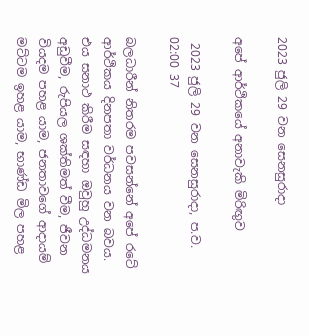2023 ජුලි 29 වන සෙනසුරාදා

අපේ ආර්ථිකයේ අනාවැකි මිරිඟුව

 2023 ජුලි 29 වන සෙනසුරාදා, ප.ව. 02:00 37

බලධාරීන් නිතරම පවසන්නේ අපේ රටේ ආර්ථිකය දිනපතා වර්ධනය වන බවය. එය සනාථ කිරීම සඳහා ඔවුහු උද්ධමනය අඩුවීම, රුපියල ශක්තිමත් වීම, ජීවන වියදම පහළ යාම, ජනතාවගේ ආදායම් මට්ටම ඉහළ යාම, භාණ්ඩ මිල පහළ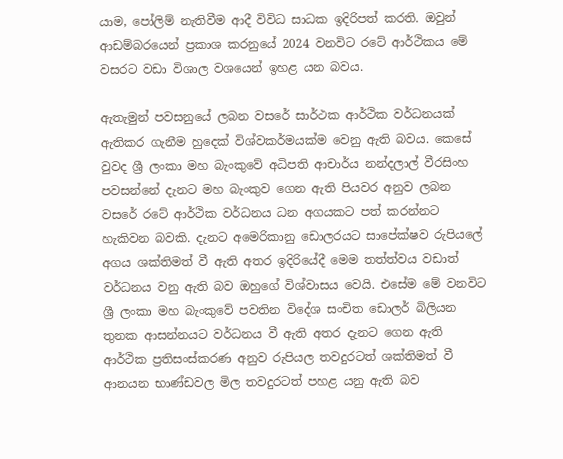යාම, පෝලිම් නැතිවීම ආදී විවිධ සාධක ඉදිරිපත් කරති. ඔවුන් ආඩම්බරයෙන් ප්‍රකාශ කරනුයේ 2024 වනවිට රටේ ආර්ථිකය මේ වසරට වඩා විශාල වශයෙන් ඉහළ යන බවය.

ඇතැමුන් පවසනුයේ ලබන වසරේ සාර්ථක ආර්ථික වර්ධනයක් ඇතිකර ගැනීම හුදෙක් විශ්වකර්මයක්ම වෙනු ඇති බවය. කෙසේ වුවද ශ්‍රී ලංකා මහ බැංකුවේ අධිපති ආචාර්ය නන්දලාල් වීරසිංහ පවසන්නේ දැනට මහ බැංකුව ගෙන ඇති පියවර අනුව ලබන වසරේ රටේ ආර්ථික වර්ධනය ධන අගයකට පත් කරන්නට හැකිවන බවකි. දැනට අමෙරිකානු ඩොලරයට සාපේක්ෂව රුපියලේ අගය ශක්තිමත් වී ඇති අතර ඉදිරියේදී මෙම තත්ත්වය වඩාත් වර්ධනය වනු ඇති බව ඔහුගේ විශ්වාසය වෙයි. එසේම මේ වනවිට ශ්‍රී ලංකා මහ බැංකුවේ පවතින විදේශ සංචිත ඩොලර් බිලියන තුනක ආසන්නයට වර්ධනය වී ඇති අතර දැනට ගෙන ඇති ආර්ථික ප්‍රතිසංස්කරණ අනුව රුපියල තවදුරටත් ශක්තිමත් වී ආනයන භාණ්ඩවල මිල තවදුරටත් පහළ යනු ඇති බව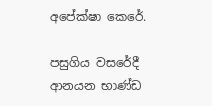අපේක්ෂා කෙරේ.

පසුගිය වසරේදී ආනයන භාණ්ඩ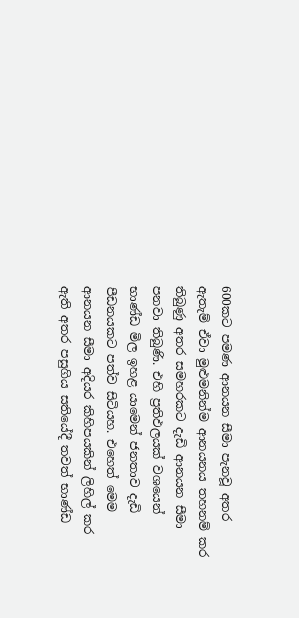600කට පමණ ආනයන සීමා පැනවූ අතර ඇතැම් ඒවා මුළුමනින්ම ආනයනය තහනම් කර තිබුණු අතර සමහරකට දැඩි ආනයන සීමා පනවා තිබුණි. එහි ප්‍රතිඵලයක් වශයෙන් භාණ්ඩ මිල ඉහළ යාමෙන් ජනතාව දැඩි පීඩනයකට පත්ව සිටියහ. එහෙත් මෙම ආනයන සීමා අදියර කිහිපයකින් ලිහිල් කර ඇති අතර පසුගිය සතියේදී තවත් භාණ්ඩ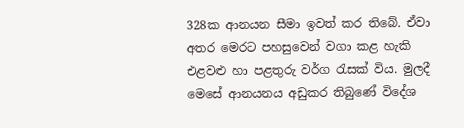328ක ආනයන සීමා ඉවත් කර තිබේ. ඒවා අතර මෙරට පහසුවෙන් වගා කළ හැකි එළවළු හා පළතුරු වර්ග රැසක් විය. මුලදී මෙසේ ආනයනය අඩුකර තිබුණේ විදේශ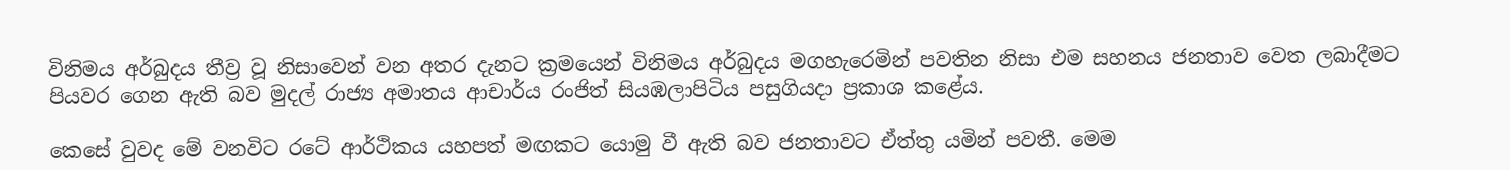විනිමය අර්බුදය තීව්‍ර වූ නිසාවෙන් වන අතර දැනට ක්‍රමයෙන් විනිමය අර්බුදය මගහැරෙමින් පවතින නිසා එම සහනය ජනතාව වෙත ලබාදීමට පියවර ගෙන ඇති බව මුදල් රාජ්‍ය අමාතය ආචාර්ය රංජිත් සියඹලාපිටිය පසුගියදා ප්‍රකාශ කළේය.

කෙසේ වුවද මේ වනවිට රටේ ආර්ථිකය යහපත් මඟකට යොමු වී ඇති බව ජනතාවට ඒත්තු යමින් පවතී. මෙම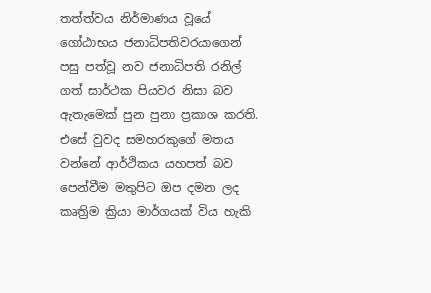තත්ත්වය නිර්මාණය වූයේ ගෝඨාභය ජනාධිපතිවරයාගෙන් පසු පත්වූ නව ජනාධිපති රනිල් ගත් සාර්ථක පියවර නිසා බව ඇතැමෙක් පුන පුනා ප්‍රකාශ කරති. එසේ වුවද සමහරකුගේ මතය වන්නේ ආර්ථිකය යහපත් බව පෙන්වීම මතුපිට ඔප දමන ලද කෘත්‍රිම ක්‍රියා මාර්ගයක් විය හැකි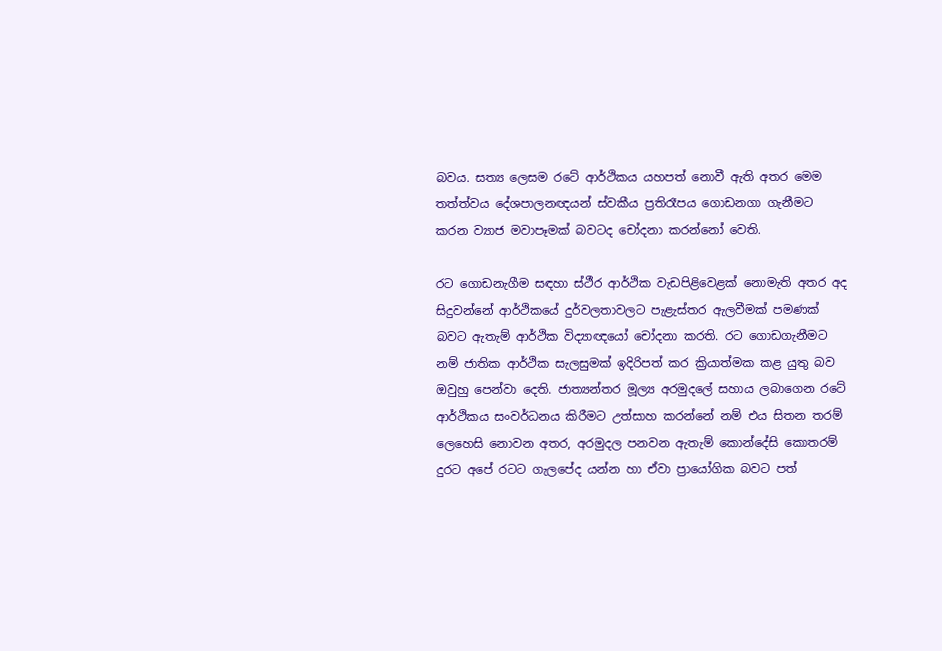බවය. සත්‍ය ලෙසම රටේ ආර්ථිකය යහපත් නොවී ඇති අතර මෙම තත්ත්වය දේශපාලනඥයන් ස්වකීය ප්‍රතිරෑපය ගොඩනගා ගැනීමට කරන ව්‍යාජ මවාපෑමක් බවටද චෝදනා කරන්නෝ වෙති.

රට ගොඩනැගීම සඳහා ස්ථීර ආර්ථික වැඩපිළිවෙළක් නොමැති අතර අද සිදුවන්නේ ආර්ථිකයේ දුර්වලතාවලට පැළැස්තර ඇලවීමක් පමණක් බවට ඇතැම් ආර්ථික විද්‍යාඥයෝ චෝදනා කරති. රට ගොඩගැනීමට නම් ජාතික ආර්ථික සැලසුමක් ඉදිරිපත් කර ක්‍රියාත්මක කළ යුතු බව ඔවුහු පෙන්වා දෙති. ජාත්‍යන්තර මූල්‍ය අරමුදලේ සහාය ලබාගෙන රටේ ආර්ථිකය සංවර්ධනය කිරීමට උත්සාහ කරන්නේ නම් එය සිතන තරම් ලෙහෙසි නොවන අතර, අරමුදල පනවන ඇතැම් කොන්දේසි කොතරම් දුරට අපේ රටට ගැලපේද යන්න හා ඒවා ප්‍රායෝගික බවට පත්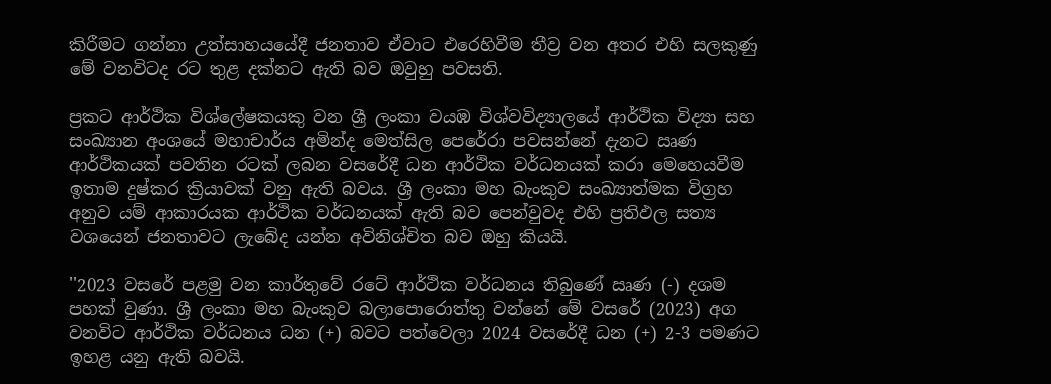කිරීමට ගන්නා උත්සාහයයේදී ජනතාව ඒවාට එරෙහිවීම තීව්‍ර වන අතර එහි සලකුණු මේ වනවිටද රට තුළ දක්නට ඇති බව ඔවුහු පවසති.

ප්‍රකට ආර්ථික විශ්ලේෂකයකු වන ශ්‍රී ලංකා වයඹ විශ්වවිද්‍යාලයේ ආර්ථික විද්‍යා සහ සංඛ්‍යාන අංශයේ මහාචාර්ය අමින්ද මෙත්සිල පෙරේරා පවසන්නේ දැනට ඍණ ආර්ථිකයක් පවතින රටක් ලබන වසරේදී ධන ආර්ථික වර්ධනයක් කරා මෙහෙයවීම ඉතාම දුෂ්කර ක්‍රියාවක් වනු ඇති බවය. ශ්‍රී ලංකා මහ බැංකුව සංඛ්‍යාත්මක විග්‍රහ අනුව යම් ආකාරයක ආර්ථික වර්ධනයක් ඇති බව පෙන්වුවද එහි ප්‍රතිඵල සත්‍ය වශයෙන් ජනතාවට ලැබේද යන්න අවිනිශ්චිත බව ඔහු කියයි.

''2023 වසරේ පළමු වන කාර්තුවේ රටේ ආර්ථික වර්ධනය තිබුණේ ඍණ (-) දශම පහක් වුණා. ශ්‍රී ලංකා මහ බැංකුව බලාපොරොත්තු වන්නේ මේ වසරේ (2023) අග වනවිට ආර්ථික වර්ධනය ධන (+) බවට පත්වෙලා 2024 වසරේදී ධන (+) 2-3 පමණට ඉහළ යනු ඇති බවයි.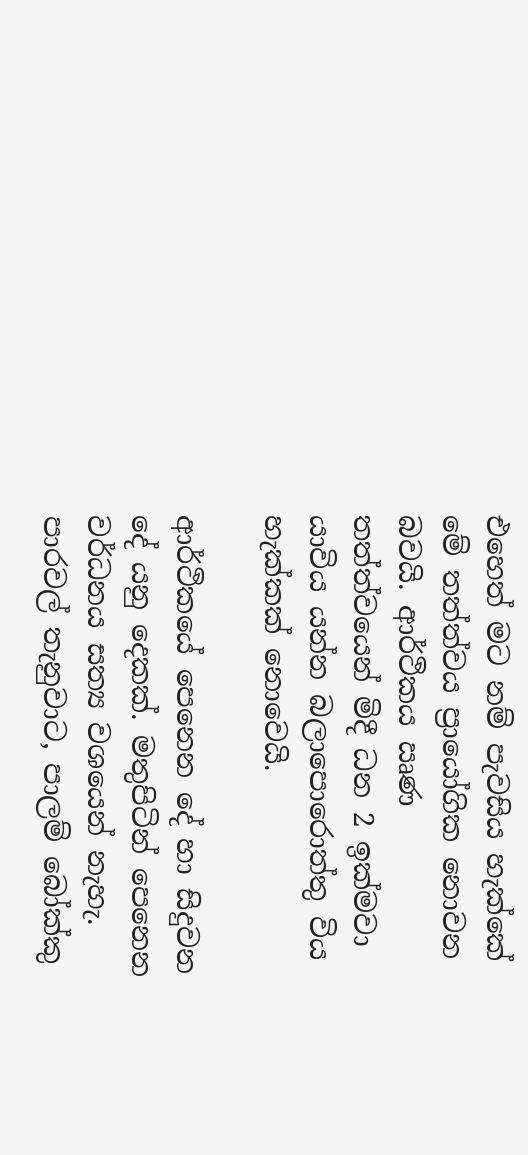එහෙත් මට නම් පැවසිය හැක්කේ මේ තත්ත්වය ප්‍රායෝගික නොවන බවයි. ආර්ථිකය ඍණ තත්ත්වයෙන් මිදී ධන 2 ඉක්මවා යාවිය යන්න බලාපොරොත්තු විය හැක්කක් නොවෙයි.

ආර්ථිකයේ පෙනෙන දේ හා සිදුවන දේ යනු දෙකක්. මතුපිටින් පෙනෙන වර්ධනය සත්‍ය වශයෙන් නැහැ. පාරවල් තැනුවාට, පාලම් බෝක්කු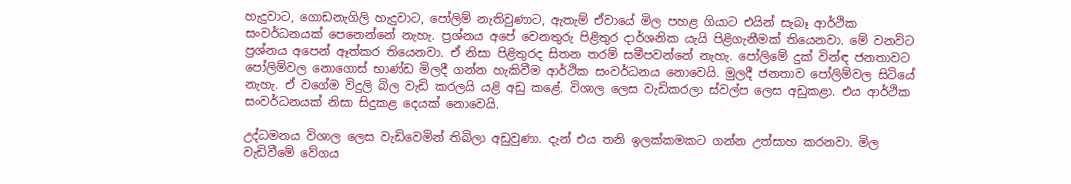හැදුවාට, ගොඩනැගිලි හැදුවාට, පෝලිම් නැතිවුණාට, ඇතැම් ඒවායේ මිල පහළ ගියාට එයින් සැබෑ ආර්ථික සංවර්ධනයක් පෙනෙන්නේ නැහැ. ප්‍රශ්නය අපේ වෙනතුරු පිළිතුර දාර්ශනික යැයි පිළිගැනීමක් තියෙනවා. මේ වනවිට ප්‍රශ්නය අපෙන් ඈත්කර තියෙනවා. ඒ නිසා පිළිතුරද සිතන තරම් සමීපවන්නේ නැහැ. පෝලිමේ දුක් වින්ඳ ජනතාවට පෝලිම්වල නොගොස් භාණ්ඩ මිලදී ගන්න හැකිවීම ආර්ථික සංවර්ධනය නොවෙයි. මුලදී ජනතාව පෝලිම්වල සිටියේ නැහැ. ඒ වගේම විදුලි බිල වැඩි කරලයි යළි අඩු කළේ. විශාල ලෙස වැඩිකරලා ස්වල්ප ලෙස අඩුකළා. එය ආර්ථික සංවර්ධනයක් නිසා සිදුකළ දෙයක් නොවෙයි.

උද්ධමනය විශාල ලෙස වැඩිවෙමින් තිබිලා අඩුවුණා. දැන් එය තනි ඉලක්කමකට ගන්න උත්සාහ කරනවා. මිල වැඩිවීමේ වේගය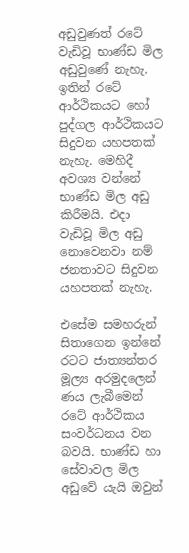අඩුවුණත් රටේ වැඩිවූ භාණ්ඩ මිල අඩුවුණේ නැහැ. ඉතින් රටේ ආර්ථිකයට හෝ පුද්ගල ආර්ථිකයට සිදුවන යහපතක් නැහැ. මෙහිදී අවශ්‍ය වන්නේ භාණ්ඩ මිල අඩු කිරීමයි. එදා වැඩිවූ මිල අඩු නොවෙනවා නම් ජනතාවට සිදුවන යහපතක් නැහැ.

එසේම සමහරුන් සිතාගෙන ඉන්නේ රටට ජාත්‍යන්තර මූල්‍ය අරමුදලෙන් ණය ලැබීමෙන් රටේ ආර්ථිකය සංවර්ධනය වන බවයි. භාණ්ඩ හා සේවාවල මිල අඩුවේ යැයි ඔවුන්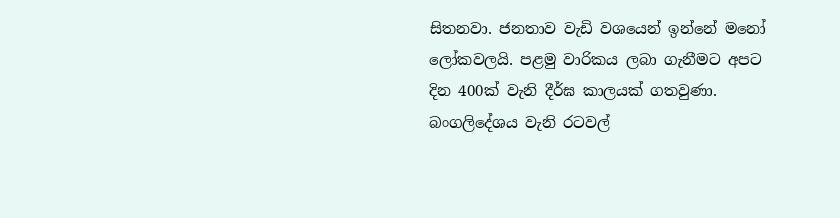සිතනවා. ජනතාව වැඩි වශයෙන් ඉන්නේ මනෝ ලෝකවලයි. පළමු වාරිකය ලබා ගැනීමට අපට දින 400ක් වැනි දීර්ඝ කාලයක් ගතවුණා. බංගලිදේශය වැනි රටවල්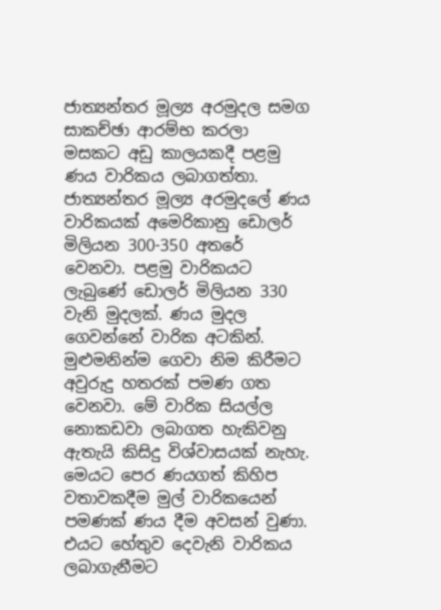ජාත්‍යන්තර මූල්‍ය අරමුදල සමග සාකච්ඡා ආරම්භ කරලා මසකට අඩු කාලයකදී පළමු ණය වාරිකය ලබාගත්තා. ජාත්‍යන්තර මූල්‍ය අරමුදලේ ණය වාරිකයක් අමෙරිකානු ඩොලර් මිලියන 300-350 අතරේ වෙනවා. පළමු වාරිකයට ලැබුණේ ඩොලර් මිලියන 330 වැනි මුදලක්. ණය මුදල ගෙවන්නේ වාරික අටකින්. මුළුමනින්ම ගෙවා නිම කිරීමට අවුරුදු හතරක් පමණ ගත වෙනවා. මේ වාරික සියල්ල නොකඩවා ලබාගත හැකිවනු ඇතැයි කිසිදු විශ්වාසයක් නැහැ. මෙයට පෙර ණයගත් කිහිප වතාවකදීම මුල් වාරිකයෙන් පමණක් ණය දීම අවසන් වුණා. එයට හේතුව දෙවැනි වාරිකය ලබාගැනීමට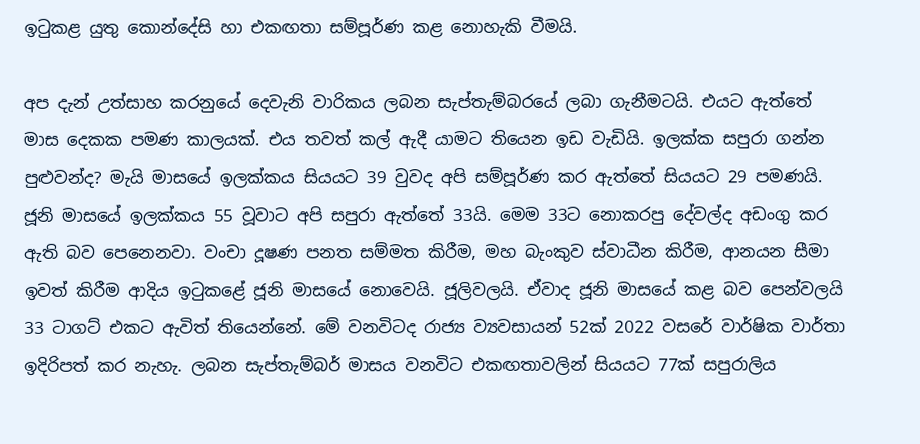ඉටුකළ යුතු කොන්දේසි හා එකඟතා සම්පූර්ණ කළ නොහැකි වීමයි.

අප දැන් උත්සාහ කරනුයේ දෙවැනි වාරිකය ලබන සැප්තැම්බරයේ ලබා ගැනීමටයි. එයට ඇත්තේ මාස දෙකක පමණ කාලයක්. එය තවත් කල් ඇදී යාමට තියෙන ඉඩ වැඩියි. ඉලක්ක සපුරා ගන්න පුළුවන්ද? මැයි මාසයේ ඉලක්කය සියයට 39 වුවද අපි සම්පූර්ණ කර ඇත්තේ සියයට 29 පමණයි. ජූනි මාසයේ ඉලක්කය 55 වූවාට අපි සපුරා ඇත්තේ 33යි. මෙම 33ට නොකරපු දේවල්ද අඩංගු කර ඇති බව පෙනෙනවා. වංචා දූෂණ පනත සම්මත කිරීම, මහ බැංකුව ස්වාධීන කිරීම, ආනයන සීමා ඉවත් කිරීම ආදිය ඉටුකළේ ජූනි මාසයේ නොවෙයි. ජූලිවලයි. ඒවාද ජූනි මාසයේ කළ බව පෙන්වලයි 33 ටාගට් එකට ඇවිත් තියෙන්නේ. මේ වනවිටද රාජ්‍ය ව්‍යවසායන් 52ක් 2022 වසරේ වාර්ෂික වාර්තා ඉදිරිපත් කර නැහැ. ලබන සැප්තැම්බර් මාසය වනවිට එකඟතාවලින් සියයට 77ක් සපුරාලිය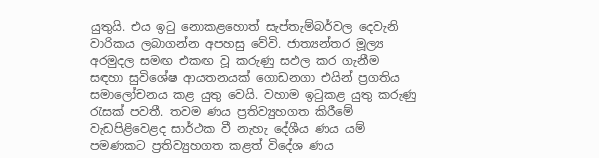යුතුයි. එය ඉටු නොකළහොත් සැප්තැම්බර්වල දෙවැනි වාරිකය ලබාගන්න අපහසු වේවි. ජාත්‍යන්තර මූල්‍ය අරමුදල සමඟ එකඟ වූ කරුණු සඵල කර ගැනීම සඳහා සුවිශේෂ ආයතනයක් ගොඩනගා එයින් ප්‍රගතිය සමාලෝචනය කළ යුතු වෙයි. වහාම ඉටුකළ යුතු කරුණු රැසක් පවතී. තවම ණය ප්‍රතිව්‍යුහගත කිරීමේ වැඩපිළිවෙළද සාර්ථක වී නැහැ දේශීය ණය යම් පමණකට ප්‍රතිව්‍යුහගත කළත් විදේශ ණය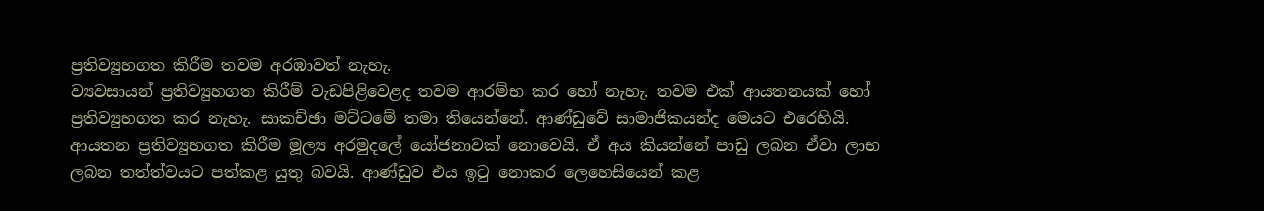ප්‍රතිව්‍යුහගත කිරීම තවම අරඹාවත් නැහැ.
ව්‍යවසායන් ප්‍රතිව්‍යුහගත කිරීම් වැඩපිළිවෙළද තවම ආරම්භ කර හෝ නැහැ. තවම එක් ආයතනයක් හෝ ප්‍රතිව්‍යුහගත කර නැහැ. සාකච්ඡා මට්ටමේ තමා තියෙන්නේ. ආණ්ඩුවේ සාමාජිකයන්ද මෙයට එරෙහියි. ආයතන ප්‍රතිව්‍යුහගත කිරීම මූල්‍ය අරමුදලේ යෝජනාවක් නොවෙයි. ඒ අය කියන්නේ පාඩු ලබන ඒවා ලාභ ලබන තත්ත්වයට පත්කළ යුතු බවයි. ආණ්ඩුව එය ඉටු නොකර ලෙහෙසියෙන් කළ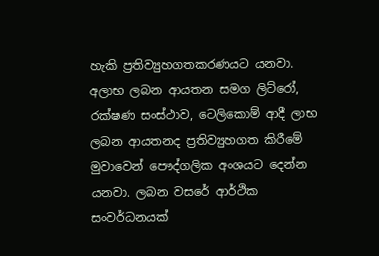හැකි ප්‍රතිව්‍යුහගතකරණයට යනවා. අලාභ ලබන ආයතන සමග ලිට්රෝ, රක්ෂණ සංස්ථාව, ටෙලිකොම් ආදී ලාභ ලබන ආයතනද ප්‍රතිව්‍යුහගත කිරීමේ මුවාවෙන් පෞද්ගලික අංශයට දෙන්න යනවා. ලබන වසරේ ආර්ථික සංවර්ධනයක්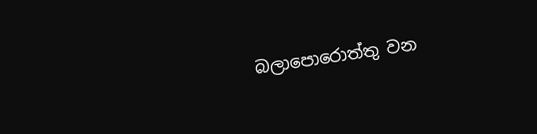බලාපොරොත්තු වන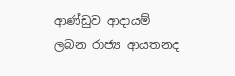ආණ්ඩුව ආදායම් ලබන රාජ්‍ය ආයතනද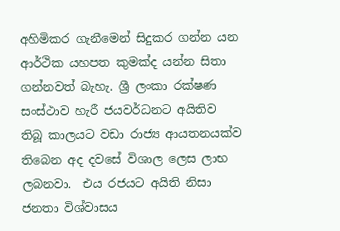අහිමිකර ගැනීමෙන් සිදුකර ගන්න යන ආර්ථික යහපත කුමක්ද යන්න සිතා ගන්නවත් බැහැ. ශ්‍රී ලංකා රක්ෂණ සංස්ථාව හැරී ජයවර්ධනට අයිතිව තිබූ කාලයට වඩා රාජ්‍ය ආයතනයක්ව තිබෙන අද දවසේ විශාල ලෙස ලාභ ලබනවා.  එය රජයට අයිති නිසා ජනතා විශ්වාසය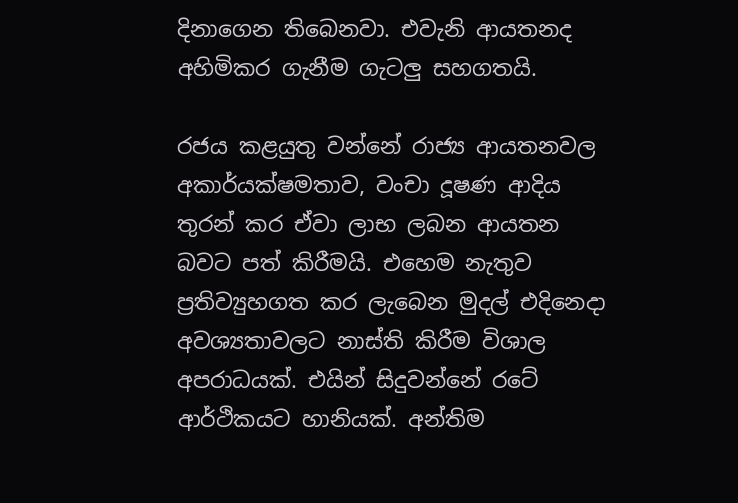දිනාගෙන තිබෙනවා. එවැනි ආයතනද අහිමිකර ගැනීම ගැටලු සහගතයි.

රජය කළයුතු වන්නේ රාජ්‍ය ආයතනවල අකාර්යක්ෂමතාව, වංචා දූෂණ ආදිය තුරන් කර ඒවා ලාභ ලබන ආයතන බවට පත් කිරීමයි. එහෙම නැතුව ප්‍රතිව්‍යුහගත කර ලැබෙන මුදල් එදිනෙදා අවශ්‍යතාවලට නාස්ති කිරීම විශාල අපරාධයක්. එයින් සිදුවන්නේ රටේ ආර්ථිකයට හානියක්. අන්තිම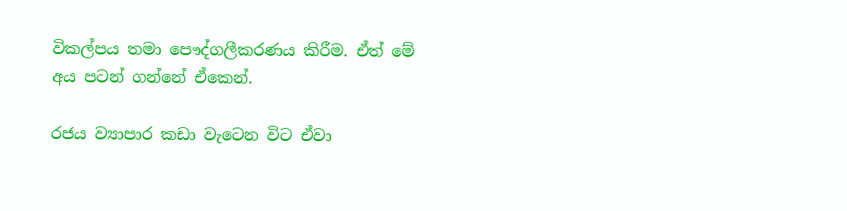විකල්පය තමා පෞද්ගලීකරණය කිරීම. ඒත් මේ අය පටන් ගන්නේ ඒකෙන්.

රජය ව්‍යාපාර කඩා වැටෙන විට ඒවා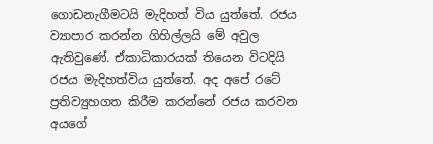ගොඩනැගීමටයි මැදිහත් විය යුත්තේ. රජය ව්‍යාපාර කරන්න ගිහිල්ලයි මේ අවුල ඇතිවුණේ. ඒකාධිකාරයක් තියෙන විටදියි රජය මැදිහත්විය යුත්තේ. අද අපේ රටේ ප්‍රතිව්‍යුහගත කිරීම කරන්නේ රජය කරවන අයගේ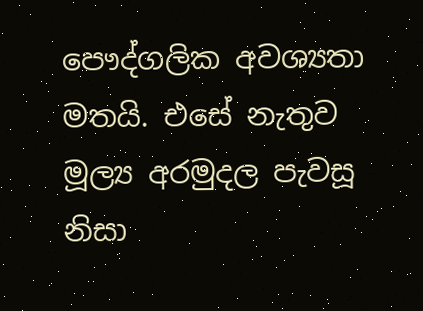පෞද්ගලික අවශ්‍යතා මතයි. එසේ නැතුව මූල්‍ය අරමුදල පැවසූ නිසා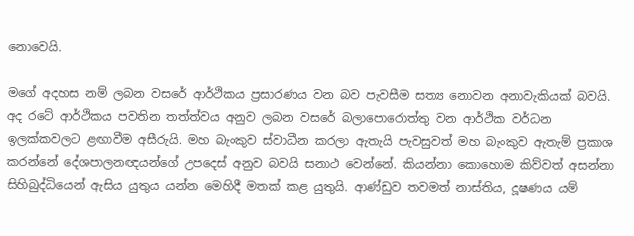නොවෙයි.

මගේ අදහස නම් ලබන වසරේ ආර්ථිකය ප්‍රසාරණය වන බව පැවසීම සත්‍ය නොවන අනාවැකියක් බවයි. අද රටේ ආර්ථිකය පවතින තත්ත්වය අනුව ලබන වසරේ බලාපොරොත්තු වන ආර්ථික වර්ධන ඉලක්කවලට ළඟාවීම අසීරුයි. මහ බැංකුව ස්වාධීන කරලා ඇතැයි පැවසුවත් මහ බැංකුව ඇතැම් ප්‍රකාශ කරන්නේ දේශපාලනඥයන්ගේ උපදෙස් අනුව බවයි සනාථ වෙන්නේ. කියන්නා කොහොම කිව්වත් අසන්නා සිහිබුද්ධියෙන් ඇසිය යුතුය යන්න මෙහිදී මතක් කළ යුතුයි. ආණ්ඩුව තවමත් නාස්තිය, දූෂණය යම්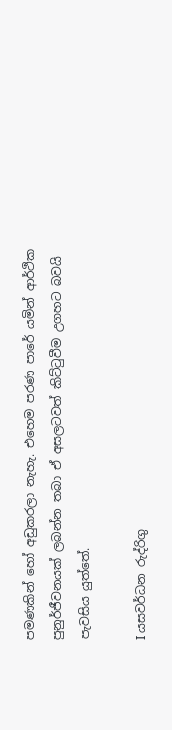පමණකින් හෝ අඩුකරලා නැහැ. එහෙම පරණ පාරේ යමින් ආර්ථික පුනුර්ජීවනයක් ලබන්න තබා ඒ අසලටවත් කිට්ටුවීම උගහට බවයි පැවසිය යුත්තේ.

I යසවර්ධන රුද්රිගු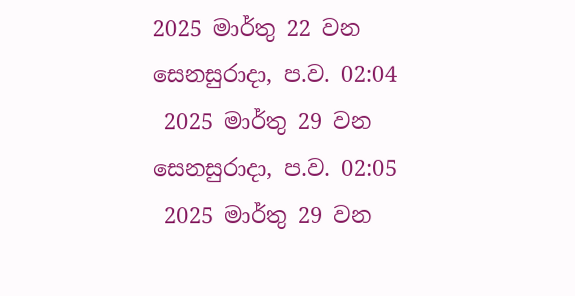2025 මාර්තු 22 වන සෙනසුරාදා, ප.ව. 02:04
 2025 මාර්තු 29 වන සෙනසුරාදා, ප.ව. 02:05
 2025 මාර්තු 29 වන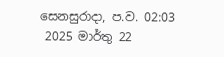සෙනසුරාදා, ප.ව. 02:03
 2025 මාර්තු 22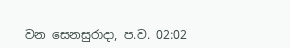වන සෙනසුරාදා, ප.ව. 02:02